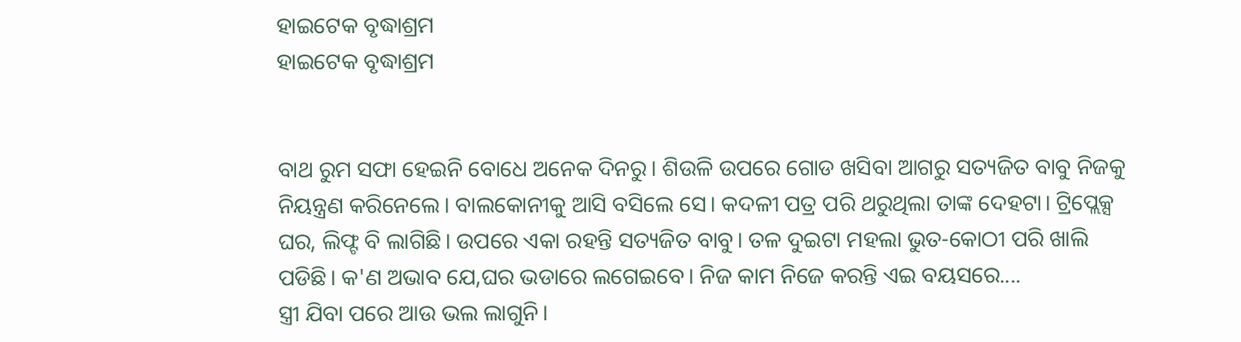ହାଇଟେକ ବୃଦ୍ଧାଶ୍ରମ
ହାଇଟେକ ବୃଦ୍ଧାଶ୍ରମ


ବାଥ ରୁମ ସଫା ହେଇନି ବୋଧେ ଅନେକ ଦିନରୁ। ଶିଉଳି ଉପରେ ଗୋଡ ଖସିବା ଆଗରୁ ସତ୍ୟଜିତ ବାବୁ ନିଜକୁ ନିୟନ୍ତ୍ରଣ କରିନେଲେ। ବାଲକୋନୀକୁ ଆସି ବସିଲେ ସେ। କଦଳୀ ପତ୍ର ପରି ଥରୁଥିଲା ତାଙ୍କ ଦେହଟା। ଟ୍ରିପ୍ଲେକ୍ସ ଘର, ଲିଫ୍ଟ ବି ଲାଗିଛି। ଉପରେ ଏକା ରହନ୍ତି ସତ୍ୟଜିତ ବାବୁ। ତଳ ଦୁଇଟା ମହଲା ଭୁତ-କୋଠୀ ପରି ଖାଲି ପଡିଛି। କ'ଣ ଅଭାବ ଯେ,ଘର ଭଡାରେ ଲଗେଇବେ। ନିଜ କାମ ନିଜେ କରନ୍ତି ଏଇ ବୟସରେ....
ସ୍ତ୍ରୀ ଯିବା ପରେ ଆଉ ଭଲ ଲାଗୁନି।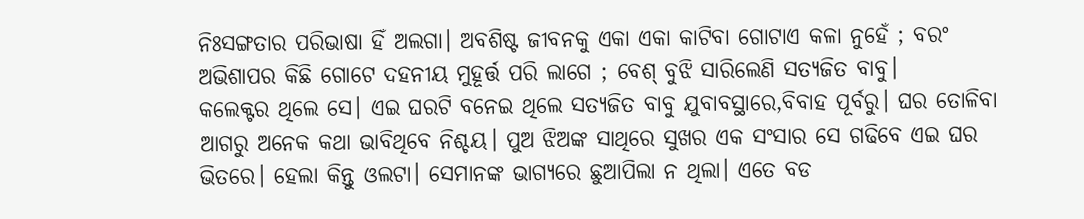ନିଃସଙ୍ଗତାର ପରିଭାଷା ହିଁ ଅଲଗା। ଅବଶିଷ୍ଟ ଜୀବନକୁ ଏକା ଏକା କାଟିବା ଗୋଟାଏ କଳା ନୁହେଁ ; ବରଂ ଅଭିଶାପର କିଛି ଗୋଟେ ଦହନୀୟ ମୁହୂର୍ତ୍ତ ପରି ଲାଗେ ; ବେଶ୍ ବୁଝି ସାରିଲେଣି ସତ୍ୟଜିତ ବାବୁ।
କଲେକ୍ଟର ଥିଲେ ସେ। ଏଇ ଘରଟି ବନେଇ ଥିଲେ ସତ୍ୟଜିତ ବାବୁ ଯୁବାବସ୍ଥାରେ,ବିବାହ ପୂର୍ବରୁ। ଘର ତୋଳିବା ଆଗରୁ ଅନେକ କଥା ଭାବିଥିବେ ନିଶ୍ଚୟ। ପୁଅ ଝିଅଙ୍କ ସାଥିରେ ସୁଖର ଏକ ସଂସାର ସେ ଗଢିବେ ଏଇ ଘର ଭିତରେ। ହେଲା କିନ୍ତୁ ଓଲଟା। ସେମାନଙ୍କ ଭାଗ୍ୟରେ ଛୁଆପିଲା ନ ଥିଲା। ଏତେ ବଡ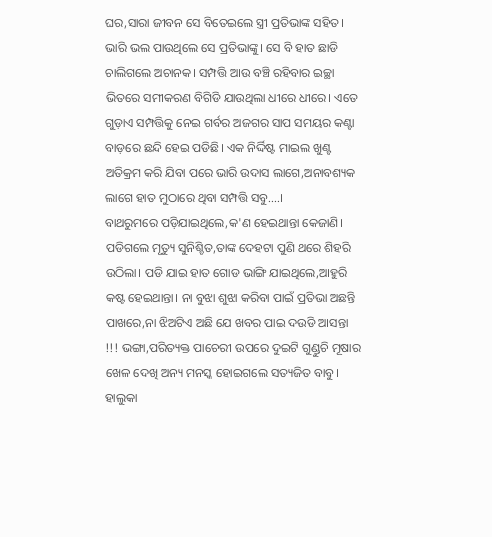ଘର,ସାରା ଜୀବନ ସେ ବିତେଇଲେ ସ୍ତ୍ରୀ ପ୍ରତିଭାଙ୍କ ସହିତ। ଭାରି ଭଲ ପାଉଥିଲେ ସେ ପ୍ରତିଭାଙ୍କୁ। ସେ ବି ହାତ ଛାଡି ଚାଲିଗଲେ ଅଚାନକ। ସମ୍ପତ୍ତି ଆଉ ବଞ୍ଚି ରହିବାର ଇଚ୍ଛା ଭିତରେ ସମୀକରଣ ବିଗିଡି ଯାଉଥିଲା ଧୀରେ ଧୀରେ। ଏତେ ଗୁଡ଼ାଏ ସମ୍ପତ୍ତିକୁ ନେଇ ଗର୍ବର ଅଜଗର ସାପ ସମୟର କଣ୍ଟା ବାଡ଼ରେ ଛନ୍ଦି ହେଇ ପଡିଛି। ଏକ ନିର୍ଦ୍ଦିଷ୍ଟ ମାଇଲ ଖୁଣ୍ଟ ଅତିକ୍ରମ କରି ଯିବା ପରେ ଭାରି ଉଦାସ ଲାଗେ,ଅନାବଶ୍ୟକ ଲାଗେ ହାତ ମୁଠାରେ ଥିବା ସମ୍ପତ୍ତି ସବୁ....।
ବାଥରୁମରେ ପଡ଼ିଯାଇଥିଲେ,କ'ଣ ହେଇଥାନ୍ତା କେଜାଣି। ପଡିଗଲେ ମୃତ୍ୟୁ ସୁନିଶ୍ଚିତ,ତାଙ୍କ ଦେହଟା ପୁଣି ଥରେ ଶିହରି ଉଠିଲା। ପଡି ଯାଇ ହାତ ଗୋଡ ଭାଙ୍ଗି ଯାଇଥିଲେ,ଆହୁରି କଷ୍ଟ ହେଇଥାନ୍ତା। ନା ବୁଝା ଶୁଝା କରିବା ପାଇଁ ପ୍ରତିଭା ଅଛନ୍ତି ପାଖରେ,ନା ଝିଅଟିଏ ଅଛି ଯେ ଖବର ପାଇ ଦଉଡି ଆସନ୍ତା !!! ଭଙ୍ଗା,ପରିତ୍ୟକ୍ତ ପାଚେରୀ ଉପରେ ଦୁଇଟି ଗୁଣ୍ଡୁଚି ମୂଷାର ଖେଳ ଦେଖି ଅନ୍ୟ ମନସ୍କ ହୋଇଗଲେ ସତ୍ୟଜିତ ବାବୁ। ହାଲୁକା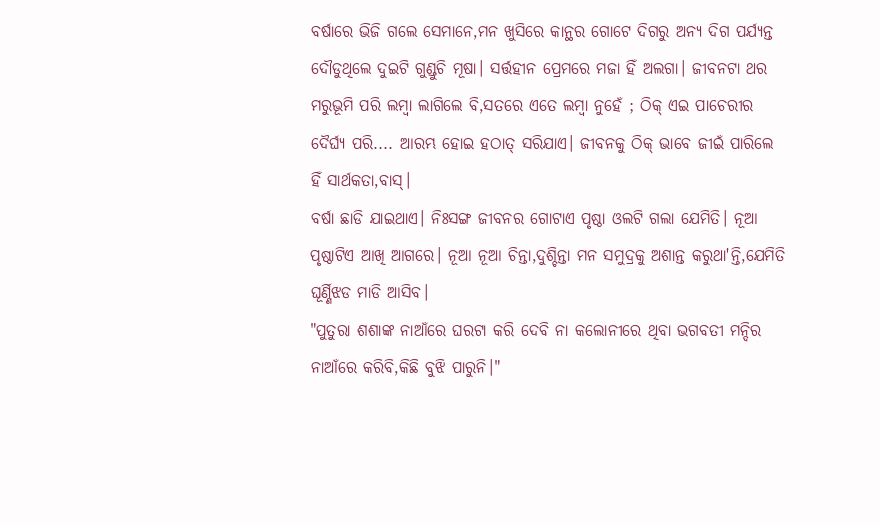ବର୍ଷାରେ ଭିଜି ଗଲେ ସେମାନେ,ମନ ଖୁସିରେ କାନ୍ଥର ଗୋଟେ ଦିଗରୁ ଅନ୍ୟ ଦିଗ ପର୍ଯ୍ୟନ୍ତ ଦୌଡୁଥିଲେ ଦୁଇଟି ଗୁଣ୍ଡୁଚି ମୂଷା। ସର୍ତ୍ତହୀନ ପ୍ରେମରେ ମଜା ହିଁ ଅଲଗା। ଜୀବନଟା ଥର ମରୁଭୂମି ପରି ଲମ୍ବା ଲାଗିଲେ ବି,ସତରେ ଏତେ ଲମ୍ବା ନୁହେଁ ; ଠିକ୍ ଏଇ ପାଚେରୀର ଦୈର୍ଘ୍ୟ ପରି.... ଆରମ୍ଭ ହୋଇ ହଠାତ୍ ସରିଯାଏ। ଜୀବନକୁ ଠିକ୍ ଭାବେ ଜୀଇଁ ପାରିଲେ ହିଁ ସାର୍ଥକତା,ବାସ୍।
ବର୍ଷା ଛାଡି ଯାଇଥାଏ। ନିଃସଙ୍ଗ ଜୀବନର ଗୋଟାଏ ପୃଷ୍ଠା ଓଲଟି ଗଲା ଯେମିତି। ନୂଆ ପୃଷ୍ଠାଟିଏ ଆଖି ଆଗରେ। ନୂଆ ନୂଆ ଚିନ୍ତା,ଦୁଶ୍ଚିନ୍ତା ମନ ସମୁଦ୍ରକୁ ଅଶାନ୍ତ କରୁଥା'ନ୍ତି,ଯେମିତି ଘୂର୍ଣ୍ଣିଝଡ ମାଡି ଆସିବ।
"ପୁତୁରା ଶଶାଙ୍କ ନାଆଁରେ ଘରଟା କରି ଦେବି ନା କଲୋନୀରେ ଥିବା ଭଗବତୀ ମନ୍ଦିର ନାଆଁରେ କରିବି,କିଛି ବୁଝି ପାରୁନି।"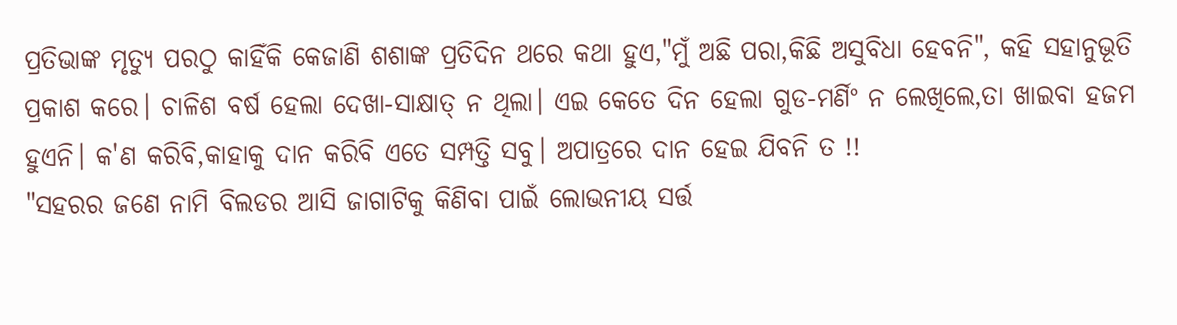ପ୍ରତିଭାଙ୍କ ମୃତ୍ୟୁ ପରଠୁ କାହିଁକି କେଜାଣି ଶଶାଙ୍କ ପ୍ରତିଦିନ ଥରେ କଥା ହୁଏ,"ମୁଁ ଅଛି ପରା,କିଛି ଅସୁବିଧା ହେବନି", କହି ସହାନୁଭୂତି ପ୍ରକାଶ କରେ। ଚାଳିଶ ବର୍ଷ ହେଲା ଦେଖା-ସାକ୍ଷାତ୍ ନ ଥିଲା। ଏଇ କେତେ ଦିନ ହେଲା ଗୁଡ-ମର୍ଣିଂ ନ ଲେଖିଲେ,ତା ଖାଇବା ହଜମ ହୁଏନି। କ'ଣ କରିବି,କାହାକୁ ଦାନ କରିବି ଏତେ ସମ୍ପତ୍ତି ସବୁ। ଅପାତ୍ରରେ ଦାନ ହେଇ ଯିବନି ତ !!
"ସହରର ଜଣେ ନାମି ବିଲଡର ଆସି ଜାଗାଟିକୁ କିଣିବା ପାଇଁ ଲୋଭନୀୟ ସର୍ତ୍ତ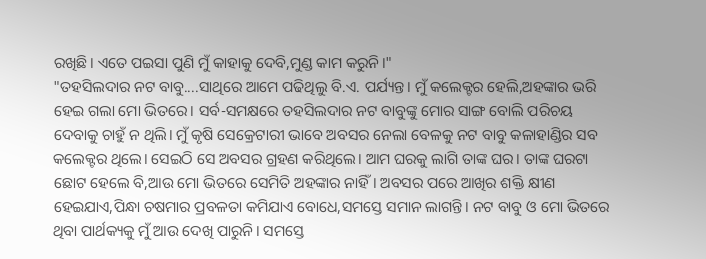ରଖିଛି। ଏତେ ପଇସା ପୁଣି ମୁଁ କାହାକୁ ଦେବି,ମୁଣ୍ଡ କାମ କରୁନି।"
"ତହସିଲଦାର ନଟ ବାବୁ....ସାଥିରେ ଆମେ ପଢିଥିଲୁ ବି.ଏ. ପର୍ଯ୍ୟନ୍ତ। ମୁଁ କଲେକ୍ଟର ହେଲି,ଅହଙ୍କାର ଭରି ହେଇ ଗଲା ମୋ ଭିତରେ। ସର୍ବ-ସମକ୍ଷରେ ତହସିଲଦାର ନଟ ବାବୁଙ୍କୁ ମୋର ସାଙ୍ଗ ବୋଲି ପରିଚୟ ଦେବାକୁ ଚାହୁଁ ନ ଥିଲି। ମୁଁ କୃଷି ସେକ୍ରେଟାରୀ ଭାବେ ଅବସର ନେଲା ବେଳକୁ ନଟ ବାବୁ କଳାହାଣ୍ଡିର ସବ କଲେକ୍ଟର ଥିଲେ। ସେଇଠି ସେ ଅବସର ଗ୍ରହଣ କରିଥିଲେ। ଆମ ଘରକୁ ଲାଗି ତାଙ୍କ ଘର। ତାଙ୍କ ଘରଟା ଛୋଟ ହେଲେ ବି,ଆଉ ମୋ ଭିତରେ ସେମିତି ଅହଙ୍କାର ନାହିଁ। ଅବସର ପରେ ଆଖିର ଶକ୍ତି କ୍ଷୀଣ ହେଇଯାଏ,ପିନ୍ଧା ଚଷମାର ପ୍ରବଳତା କମିଯାଏ ବୋଧେ,ସମସ୍ତେ ସମାନ ଲାଗନ୍ତି। ନଟ ବାବୁ ଓ ମୋ ଭିତରେ ଥିବା ପାର୍ଥକ୍ୟକୁ ମୁଁ ଆଉ ଦେଖି ପାରୁନି। ସମସ୍ତେ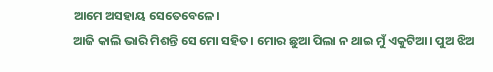ଆମେ ଅସହାୟ ସେତେବେଳେ।
ଆଜି କାଲି ଭାରି ମିଶନ୍ତି ସେ ମୋ ସହିତ। ମୋର ଛୁଆ ପିଲା ନ ଥାଇ ମୁଁ ଏକୁଟିଆ। ପୁଅ ଝିଅ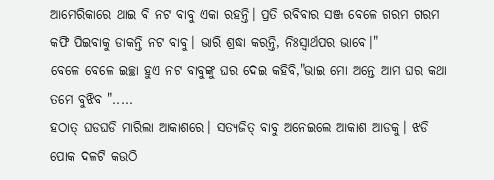ଆମେରିକାରେ ଥାଇ ବି ନଟ ବାବୁ ଏକା ରହନ୍ତି। ପ୍ରତି ରବିବାର ସଞ୍ଜ ବେଳେ ଗରମ ଗରମ କଫି ପିଇବାକୁ ଡାକନ୍ତି ନଟ ବାବୁ। ଭାରି ଶ୍ରଦ୍ଧା କରନ୍ତି, ନିଃସ୍ବାର୍ଥପର ଭାବେ।"
ବେଳେ ବେଳେ ଇଚ୍ଛା ହୁଏ ନଟ ବାବୁଙ୍କୁ ଘର ଦେଇ କହିବି,"ଭାଇ ମୋ ଅନ୍ତେ ଆମ ଘର କଥା ତମେ ବୁଝିବ ".....
ହଠାତ୍ ଘଡଘଡି ମାରିଲା ଆକାଶରେ। ସତ୍ୟଜିତ୍ ବାବୁ ଅନେଇଲେ ଆକାଶ ଆଡକୁ। ଝଡି ପୋକ ଦଳଟି କଉଠି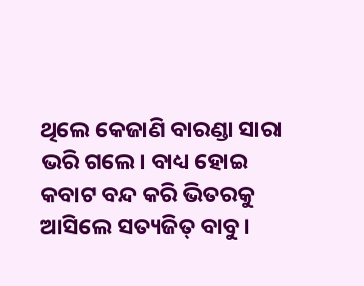ଥିଲେ କେଜାଣି ବାରଣ୍ଡା ସାରା ଭରି ଗଲେ। ବାଧ୍ୟ ହୋଇ କବାଟ ବନ୍ଦ କରି ଭିତରକୁ ଆସିଲେ ସତ୍ୟଜିତ୍ ବାବୁ।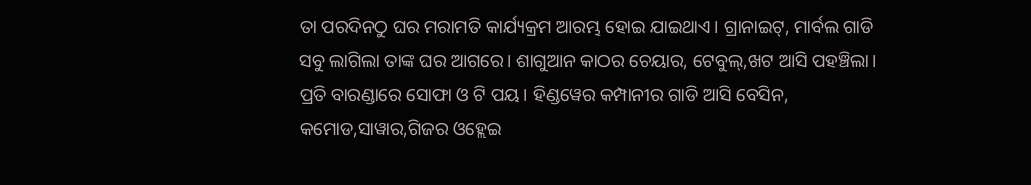ତା ପରଦିନଠୁ ଘର ମରାମତି କାର୍ଯ୍ୟକ୍ରମ ଆରମ୍ଭ ହୋଇ ଯାଇଥାଏ। ଗ୍ରାନାଇଟ୍, ମାର୍ବଲ ଗାଡି ସବୁ ଲାଗିଲା ତାଙ୍କ ଘର ଆଗରେ। ଶାଗୁଆନ କାଠର ଚେୟାର, ଟେବୁଲ୍,ଖଟ ଆସି ପହଞ୍ଚିଲା। ପ୍ରତି ବାରଣ୍ଡାରେ ସୋଫା ଓ ଟି ପୟ। ହିଣ୍ଡୱେର କମ୍ପାନୀର ଗାଡି ଆସି ବେସିନ, କମୋଡ,ସାୱାର,ଗିଜର ଓହ୍ଲେଇ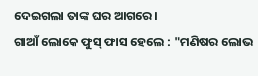ଦେଇଗଲା ତାଙ୍କ ଘର ଆଗରେ।
ଗାଆଁ ଲୋକେ ଫୁସ୍ ଫାସ ହେଲେ : "ମଣିଷର ଲୋଭ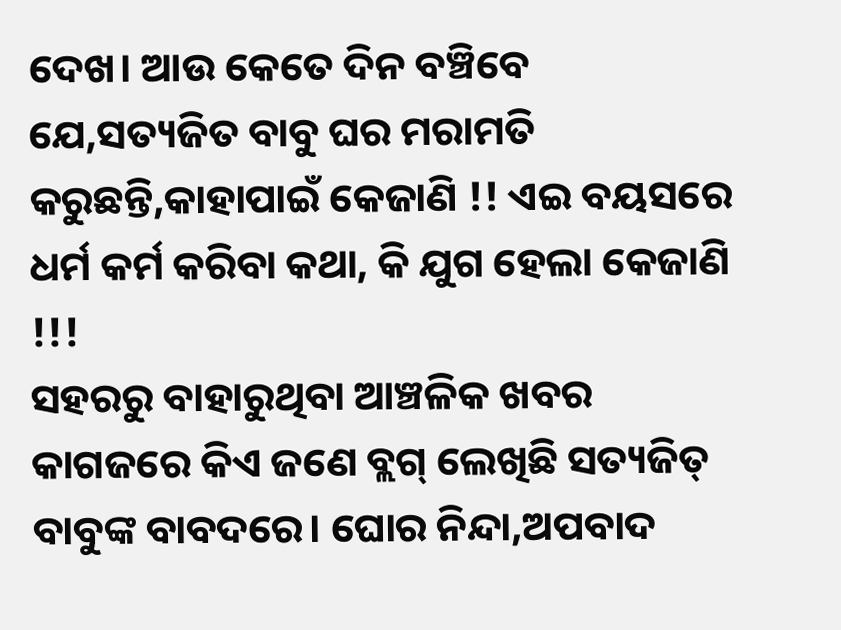ଦେଖ। ଆଉ କେତେ ଦିନ ବଞ୍ଚିବେ ଯେ,ସତ୍ୟଜିତ ବାବୁ ଘର ମରାମତି କରୁଛନ୍ତି,କାହାପାଇଁ କେଜାଣି !! ଏଇ ବୟସରେ ଧର୍ମ କର୍ମ କରିବା କଥା, କି ଯୁଗ ହେଲା କେଜାଣି !!!
ସହରରୁ ବାହାରୁଥିବା ଆଞ୍ଚଳିକ ଖବର କାଗଜରେ କିଏ ଜଣେ ବ୍ଲଗ୍ ଲେଖିଛି ସତ୍ୟଜିତ୍ ବାବୁଙ୍କ ବାବଦରେ। ଘୋର ନିନ୍ଦା,ଅପବାଦ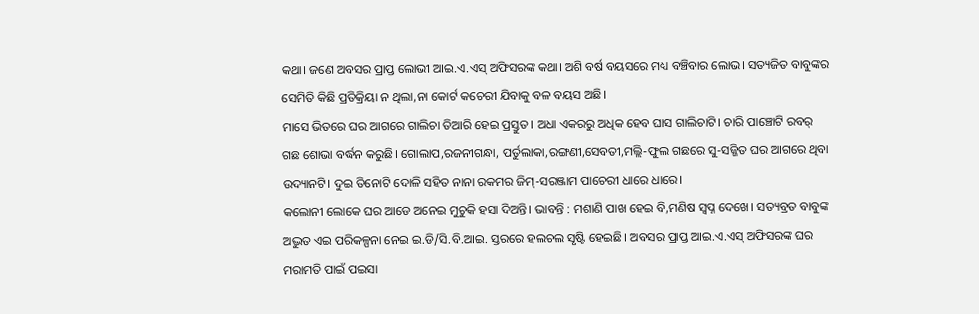କଥା। ଜଣେ ଅବସର ପ୍ରାପ୍ତ ଲୋଭୀ ଆଇ.ଏ.ଏସ୍ ଅଫିସରଙ୍କ କଥା। ଅଶି ବର୍ଷ ବୟସରେ ମଧ୍ୟ ବଞ୍ଚିବାର ଲୋଭ। ସତ୍ୟଜିତ ବାବୁଙ୍କର ସେମିତି କିଛି ପ୍ରତିକ୍ରିୟା ନ ଥିଲା,ନା କୋର୍ଟ କଚେରୀ ଯିବାକୁ ବଳ ବୟସ ଅଛି।
ମାସେ ଭିତରେ ଘର ଆଗରେ ଗାଲିଚା ତିଆରି ହେଇ ପ୍ରସ୍ତୁତ। ଅଧା ଏକରରୁ ଅଧିକ ହେବ ଘାସ ଗାଲିଚାଟି। ଚାରି ପାଞ୍ଚୋଟି ରବର୍ ଗଛ ଶୋଭା ବର୍ଦ୍ଧନ କରୁଛି। ଗୋଲାପ,ରଜନୀଗନ୍ଧା, ପର୍ତୁଲାକା,ରଙ୍ଗଣୀ,ସେବତୀ,ମଲ୍ଲି-ଫୁଲ ଗଛରେ ସୁ-ସଜ୍ଜିତ ଘର ଆଗରେ ଥିବା ଉଦ୍ୟାନଟି। ଦୁଇ ତିନୋଟି ଦୋଳି ସହିତ ନାନା ରକମର ଜିମ୍-ସରଞ୍ଜାମ ପାଚେରୀ ଧାରେ ଧାରେ।
କଲୋନୀ ଲୋକେ ଘର ଆଡେ ଅନେଇ ମୁଚୁକି ହସା ଦିଅନ୍ତି। ଭାବନ୍ତି : ମଶାଣି ପାଖ ହେଇ ବି,ମଣିଷ ସ୍ବପ୍ନ ଦେଖେ। ସତ୍ୟବ୍ରତ ବାବୁଙ୍କ ଅଦ୍ଭୁତ ଏଇ ପରିକଳ୍ପନା ନେଇ ଇ.ଡି/ସି.ବି.ଆଇ. ସ୍ତରରେ ହଲଚଲ ସୃଷ୍ଟି ହେଇଛି। ଅବସର ପ୍ରାପ୍ତ ଆଇ.ଏ.ଏସ୍ ଅଫିସରଙ୍କ ଘର ମରାମତି ପାଇଁ ପଇସା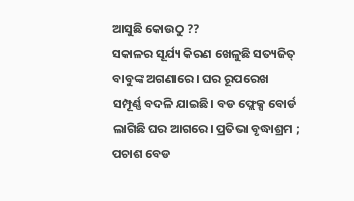ଆସୁଛି କୋଉଠୁ ??
ସକାଳର ସୂର୍ଯ୍ୟ କିରଣ ଖେଳୁଛି ସତ୍ୟଜିତ୍ ବାବୁଙ୍କ ଅଗଣାରେ। ଘର ରୂପରେଖ ସମ୍ପୂର୍ଣ୍ଣ ବଦଳି ଯାଇଛି। ବଡ ଫ୍ଲେକ୍ସ ବୋର୍ଡ ଲାଗିଛି ଘର ଆଗରେ। ପ୍ରତିଭା ବୃଦ୍ଧାଶ୍ରମ ; ପଚାଶ ବେଡ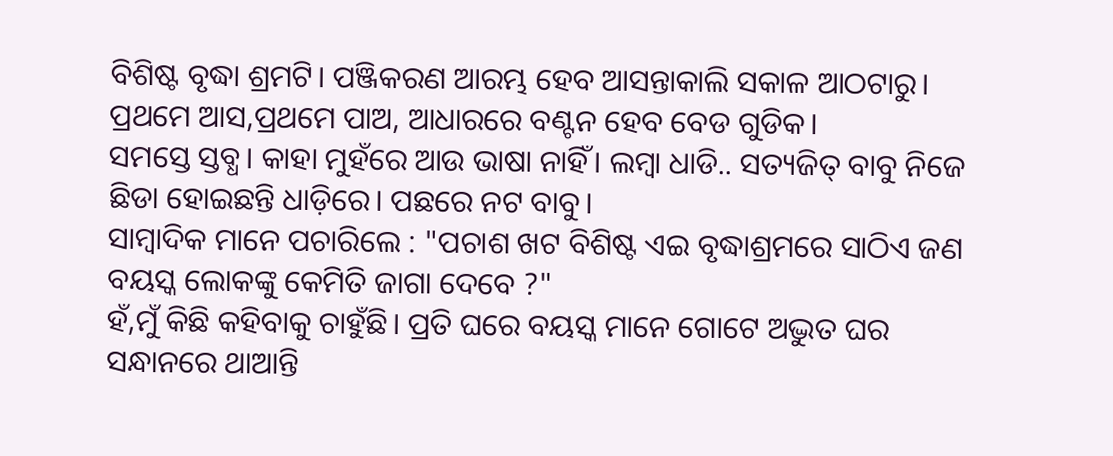ବିଶିଷ୍ଟ ବୃଦ୍ଧା ଶ୍ରମଟି। ପଞ୍ଜିକରଣ ଆରମ୍ଭ ହେବ ଆସନ୍ତାକାଲି ସକାଳ ଆଠଟାରୁ। ପ୍ରଥମେ ଆସ,ପ୍ରଥମେ ପାଅ, ଆଧାରରେ ବଣ୍ଟନ ହେବ ବେଡ ଗୁଡିକ।
ସମସ୍ତେ ସ୍ତବ୍ଧ। କାହା ମୁହଁରେ ଆଉ ଭାଷା ନାହିଁ। ଲମ୍ବା ଧାଡି.. ସତ୍ୟଜିତ୍ ବାବୁ ନିଜେ ଛିଡା ହୋଇଛନ୍ତି ଧାଡ଼ିରେ। ପଛରେ ନଟ ବାବୁ।
ସାମ୍ବାଦିକ ମାନେ ପଚାରିଲେ : "ପଚାଶ ଖଟ ବିଶିଷ୍ଟ ଏଇ ବୃଦ୍ଧାଶ୍ରମରେ ସାଠିଏ ଜଣ ବୟସ୍କ ଲୋକଙ୍କୁ କେମିତି ଜାଗା ଦେବେ ?"
ହଁ,ମୁଁ କିଛି କହିବାକୁ ଚାହୁଁଛି। ପ୍ରତି ଘରେ ବୟସ୍କ ମାନେ ଗୋଟେ ଅଦ୍ଭୁତ ଘର ସନ୍ଧାନରେ ଥାଆନ୍ତି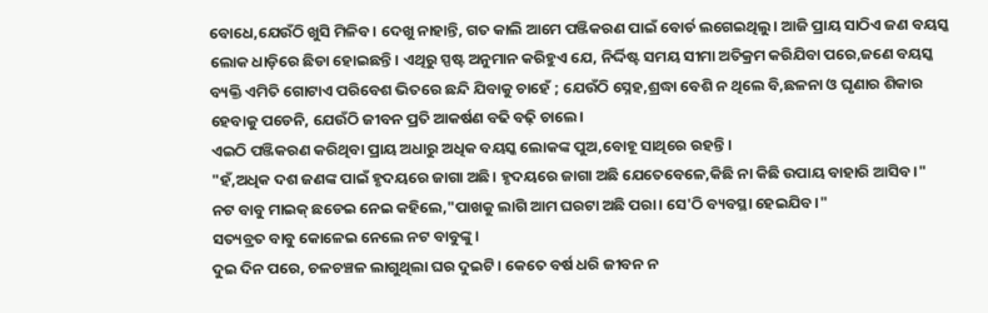ବୋଧେ,ଯେଉଁଠି ଖୁସି ମିଳିବ। ଦେଖୁ ନାହାନ୍ତି, ଗତ କାଲି ଆମେ ପଞ୍ଜିକରଣ ପାଇଁ ବୋର୍ଡ ଲଗେଇଥିଲୁ। ଆଜି ପ୍ରାୟ ସାଠିଏ ଜଣ ବୟସ୍କ ଲୋକ ଧାଡ଼ିରେ ଛିଡା ହୋଇଛନ୍ତି। ଏଥିରୁ ସ୍ପଷ୍ଟ ଅନୁମାନ କରିହୁଏ ଯେ, ନିର୍ଦ୍ଦିଷ୍ଟ ସମୟ ସୀମା ଅତିକ୍ରମ କରିଯିବା ପରେ,ଜଣେ ବୟସ୍କ ବ୍ୟକ୍ତି ଏମିତି ଗୋଟାଏ ପରିବେଶ ଭିତରେ ଛନ୍ଦି ଯିବାକୁ ଚାହେଁ ; ଯେଉଁଠି ସ୍ନେହ,ଶ୍ରଦ୍ଧା ବେଶି ନ ଥିଲେ ବି,ଛଳନା ଓ ଘୃଣାର ଶିକାର ହେବାକୁ ପଡେନି, ଯେଉଁଠି ଜୀବନ ପ୍ରତି ଆକର୍ଷଣ ବଢି ବଢ଼ି ଚାଲେ।
ଏଇଠି ପଞ୍ଜିକରଣ କରିଥିବା ପ୍ରାୟ ଅଧାରୁ ଅଧିକ ବୟସ୍କ ଲୋକଙ୍କ ପୁଅ,ବୋହୂ ସାଥିରେ ରହନ୍ତି।
"ହଁ,ଅଧିକ ଦଶ ଜଣଙ୍କ ପାଇଁ ହୃଦୟରେ ଜାଗା ଅଛି। ହୃଦୟରେ ଜାଗା ଅଛି ଯେତେବେଳେ,କିଛି ନା କିଛି ଉପାୟ ବାହାରି ଆସିବ।"
ନଟ ବାବୁ ମାଇକ୍ ଛଡେଇ ନେଇ କହିଲେ,"ପାଖକୁ ଲାଗି ଆମ ଘରଟା ଅଛି ପରା। ସେ'ଠି ବ୍ୟବସ୍ଥା ହେଇଯିବ।"
ସତ୍ୟବ୍ରତ ବାବୁ କୋଳେଇ ନେଲେ ନଟ ବାବୁଙ୍କୁ।
ଦୁଇ ଦିନ ପରେ, ଚଳଚଞ୍ଚଳ ଲାଗୁଥିଲା ଘର ଦୁଇଟି। କେତେ ବର୍ଷ ଧରି ଜୀବନ ନ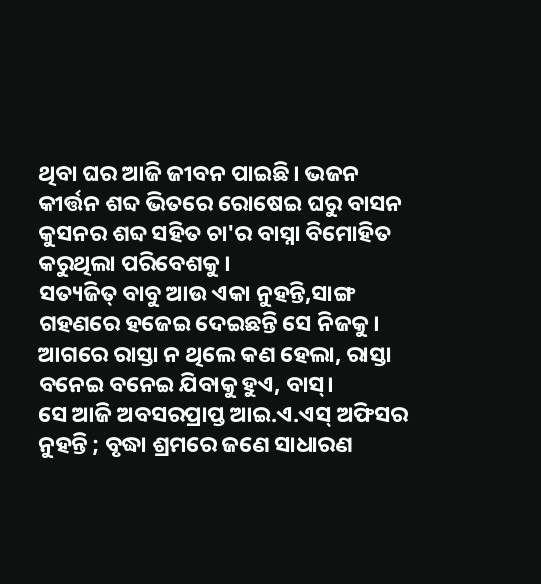ଥିବା ଘର ଆଜି ଜୀବନ ପାଇଛି। ଭଜନ କୀର୍ତ୍ତନ ଶବ୍ଦ ଭିତରେ ରୋଷେଇ ଘରୁ ବାସନ କୁସନର ଶବ୍ଦ ସହିତ ଚା'ର ବାସ୍ନା ବିମୋହିତ କରୁଥିଲା ପରିବେଶକୁ।
ସତ୍ୟଜିତ୍ ବାବୁ ଆଉ ଏକା ନୁହନ୍ତି,ସାଙ୍ଗ ଗହଣରେ ହଜେଇ ଦେଇଛନ୍ତି ସେ ନିଜକୁ। ଆଗରେ ରାସ୍ତା ନ ଥିଲେ କଣ ହେଲା, ରାସ୍ତା ବନେଇ ବନେଇ ଯିବାକୁ ହୁଏ, ବାସ୍।
ସେ ଆଜି ଅବସରପ୍ରାପ୍ତ ଆଇ.ଏ.ଏସ୍ ଅଫିସର ନୁହନ୍ତି ; ବୃଦ୍ଧା ଶ୍ରମରେ ଜଣେ ସାଧାରଣ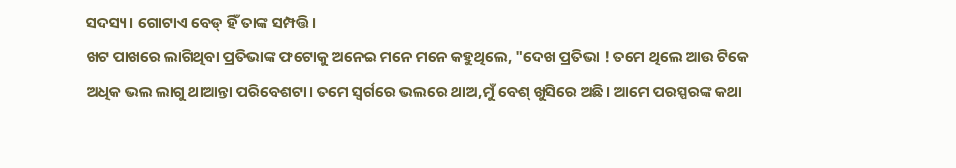ସଦସ୍ୟ। ଗୋଟାଏ ବେଡ୍ ହିଁ ତାଙ୍କ ସମ୍ପତ୍ତି।
ଖଟ ପାଖରେ ଲାଗିଥିବା ପ୍ରତିଭାଙ୍କ ଫଟୋକୁ ଅନେଇ ମନେ ମନେ କହୁଥିଲେ, "ଦେଖ ପ୍ରତିଭା ! ତମେ ଥିଲେ ଆଉ ଟିକେ ଅଧିକ ଭଲ ଲାଗୁ ଥାଆନ୍ତା ପରିବେଶଟା। ତମେ ସ୍ଵର୍ଗରେ ଭଲରେ ଥାଅ,ମୁଁ ବେଶ୍ ଖୁସିରେ ଅଛି। ଆମେ ପରସ୍ପରଙ୍କ କଥା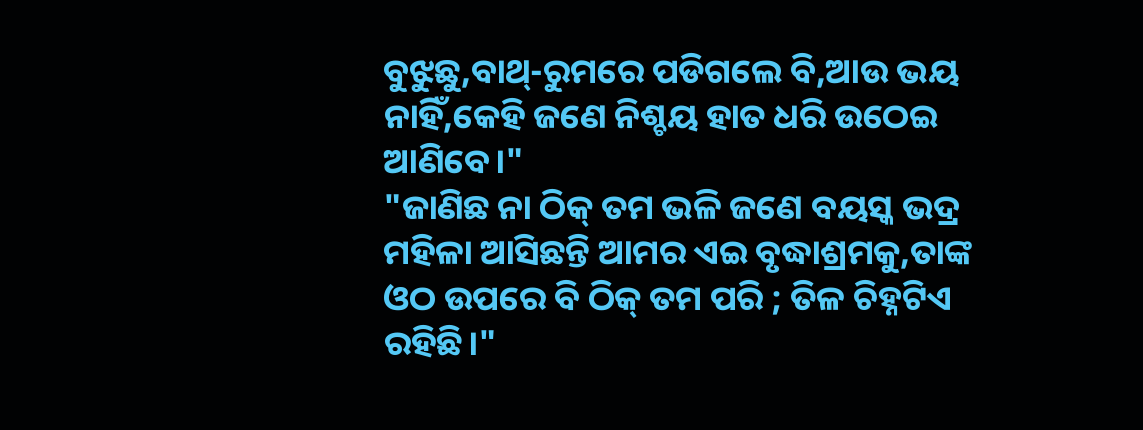ବୁଝୁଛୁ,ବାଥ୍-ରୁମରେ ପଡିଗଲେ ବି,ଆଉ ଭୟ ନାହିଁ,କେହି ଜଣେ ନିଶ୍ଚୟ ହାତ ଧରି ଉଠେଇ ଆଣିବେ।"
"ଜାଣିଛ ନା ଠିକ୍ ତମ ଭଳି ଜଣେ ବୟସ୍କ ଭଦ୍ର ମହିଳା ଆସିଛନ୍ତି ଆମର ଏଇ ବୃଦ୍ଧାଶ୍ରମକୁ,ତାଙ୍କ ଓଠ ଉପରେ ବି ଠିକ୍ ତମ ପରି ; ତିଳ ଚିହ୍ନଟିଏ ରହିଛି।"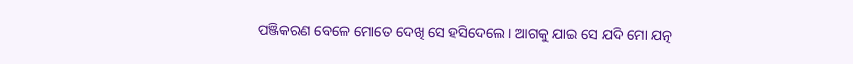ପଞ୍ଜିକରଣ ବେଳେ ମୋତେ ଦେଖି ସେ ହସିଦେଲେ। ଆଗକୁ ଯାଇ ସେ ଯଦି ମୋ ଯତ୍ନ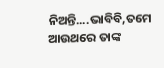ନିଅନ୍ତି....ଭାବିବି,ତମେ ଆଉଥରେ ତାଙ୍କ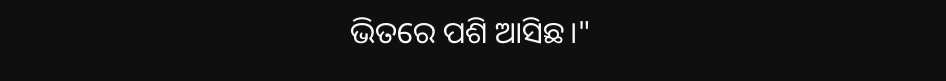ଭିତରେ ପଶି ଆସିଛ।"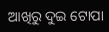ଆଖିରୁ ଦୁଇ ଟୋପା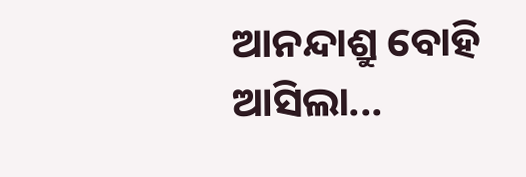ଆନନ୍ଦାଶ୍ରୁ ବୋହି ଆସିଲା...